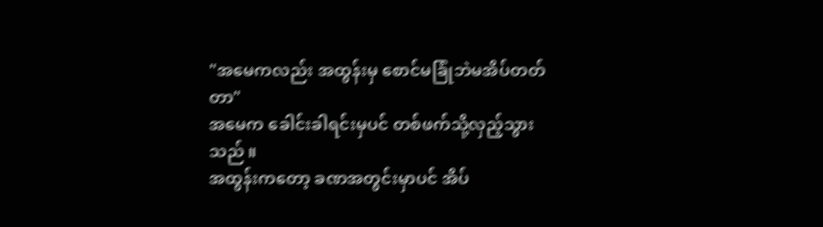"အမေကလည်း အထွန်းမှ စောင်မခြုံဘဲမအိပ်တတ်တာ"
အမေက ခေါင်းခါရင်းမှပင် တစ်ဖက်သို့လှည့်သွားသည် ။
အထွန်းကတော့ ခဏအတွင်းမှာပင် အိပ်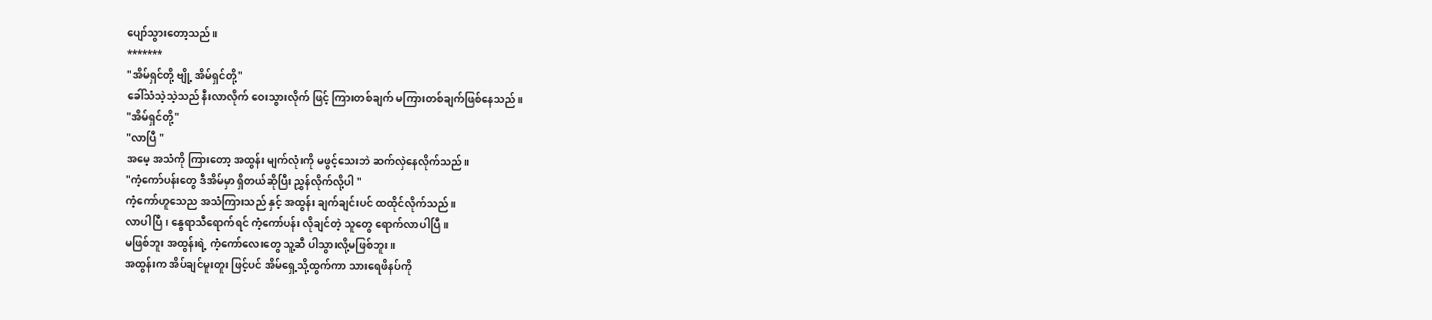ပျော်သွားတော့သည်။
*******
"အိမ်ရှင်တို့ ဗျို့ အိမ်ရှင်တို့"
ခေါ်သံသဲ့သဲ့သည် နီးလာလိုက် ဝေးသွားလိုက် ဖြင့် ကြားတစ်ချက် မကြားတစ်ချက်ဖြစ်နေသည်။
"အိမ်ရှင်တို့"
"လာပြီ "
အမေ့ အသံကို ကြားတော့ အထွန်း မျက်လုံးကို မဖွင့်သေးဘဲ ဆက်လှဲနေလိုက်သည်။
"ကံ့ကော်ပန်းတွေ ဒီအိမ်မှာ ရှိတယ်ဆိုပြီး ညွှန်လိုက်လို့ပါ "
ကံ့ကော်ဟူသေည အသံကြားသည် နှင့် အထွန်း ချက်ချင်းပင် ထထိုင်လိုက်သည်။
လာပါပြီ ၊ နွေရာသီရောက်ရင် ကံ့ကော်ပန်း လိုချင်တဲ့ သူတွေ ရောက်လာပါပြီ။
မဖြစ်ဘူး အထွန်းရဲ့ ကံ့ကော်လေးတွေ သူ့ဆီ ပါသွားလို့မဖြစ်ဘူး ။
အထွန်းက အိပ်ချင်မူးတူး ဖြင့်ပင် အိမ်ရှေ့သို့ထွက်ကာ သားရေဖိနပ်ကို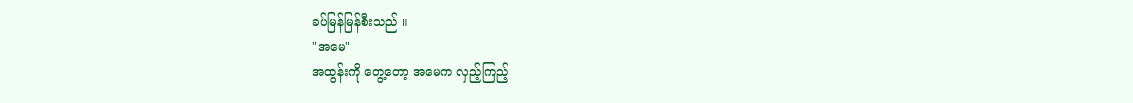ခပ်မြန်မြန်စီးသည် ။
"အမေ"
အထွန်းကို တွေ့တော့ အမေက လှည့်ကြည့်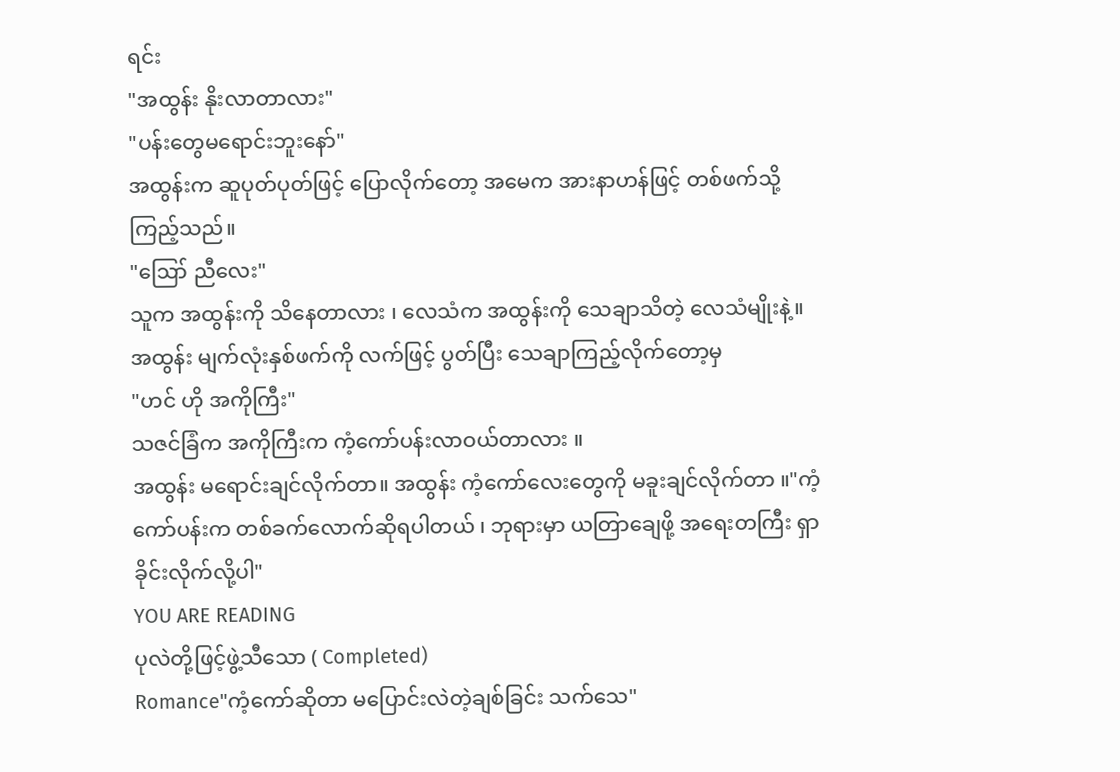ရင်း
"အထွန်း နိုးလာတာလား"
"ပန်းတွေမရောင်းဘူးနော်"
အထွန်းက ဆူပုတ်ပုတ်ဖြင့် ပြောလိုက်တော့ အမေက အားနာဟန်ဖြင့် တစ်ဖက်သို့ ကြည့်သည်။
"ဪ ညီလေး"
သူက အထွန်းကို သိနေတာလား ၊ လေသံက အထွန်းကို သေချာသိတဲ့ လေသံမျိုးနဲ့။
အထွန်း မျက်လုံးနှစ်ဖက်ကို လက်ဖြင့် ပွတ်ပြီး သေချာကြည့်လိုက်တော့မှ
"ဟင် ဟို အကိုကြီး"
သဇင်ခြံက အကိုကြီးက ကံ့ကော်ပန်းလာဝယ်တာလား ။
အထွန်း မရောင်းချင်လိုက်တာ။ အထွန်း ကံ့ကော်လေးတွေကို မခူးချင်လိုက်တာ ။"ကံ့ကော်ပန်းက တစ်ခက်လောက်ဆိုရပါတယ် ၊ ဘုရားမှာ ယတြာချေဖို့ အရေးတကြီး ရှာခိုင်းလိုက်လို့ပါ"
YOU ARE READING
ပုလဲတို့ဖြင့်ဖွဲ့သီသော ( Completed)
Romance"ကံ့ကော်ဆိုတာ မပြောင်းလဲတဲ့ချစ်ခြင်း သက်သေ"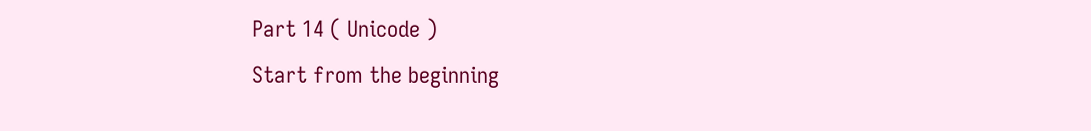Part 14 ( Unicode )
Start from the beginning